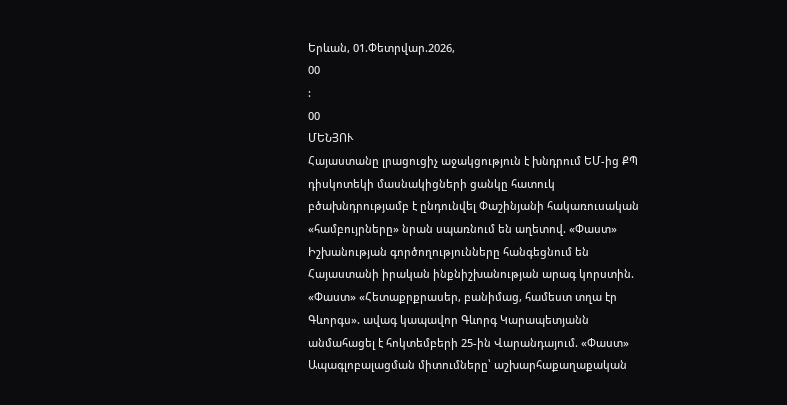Երևան, 01.Փետրվար.2026,
00
:
00
ՄԵՆՅՈՒ
Հայաստանը լրացուցիչ աջակցություն է խնդրում ԵՄ-ից ՔՊ դիսկոտեկի մասնակիցների ցանկը հատուկ բծախնդրությամբ է ընդունվել Փաշինյանի հակառուսական «համբույրները» նրան սպառնում են աղետով. «Փաստ» Իշխանության գործողությունները հանգեցնում են Հայաստանի իրական ինքնիշխանության արագ կորստին. «Փաստ» «Հետաքրքրասեր, բանիմաց, համեստ տղա էր Գևորգս». ավագ կապավոր Գևորգ Կարապետյանն անմահացել է հոկտեմբերի 25-ին Վարանդայում. «Փաստ» Ապագլոբալացման միտումները՝ աշխարհաքաղաքական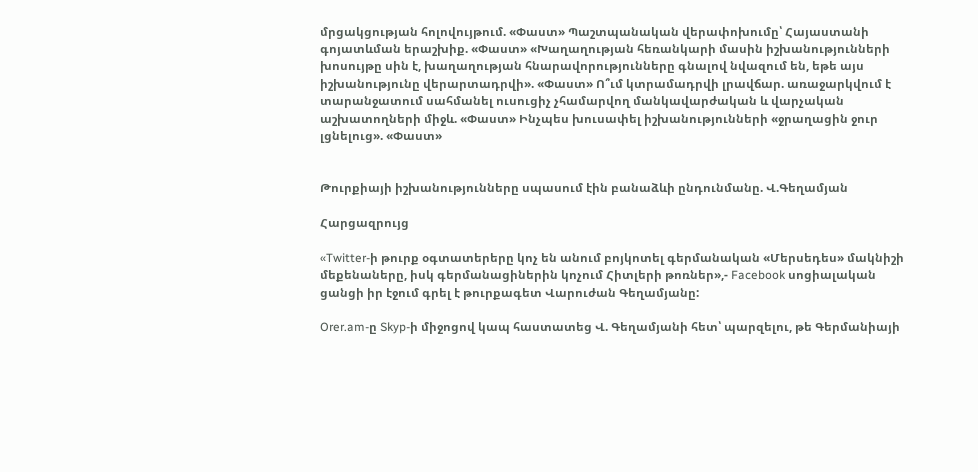մրցակցության հոլովույթում. «Փաստ» Պաշտպանական վերափոխումը՝ Հայաստանի գոյատևման երաշխիք. «Փաստ» «Խաղաղության հեռանկարի մասին իշխանությունների խոսույթը սին է, խաղաղության հնարավորությունները գնալով նվազում են, եթե այս իշխանությունը վերարտադրվի». «Փաստ» Ո՞ւմ կտրամադրվի լրավճար. առաջարկվում է տարանջատում սահմանել ուսուցիչ չհամարվող մանկավարժական և վարչական աշխատողների միջև. «Փաստ» Ինչպես խուսափել իշխանությունների «ջրաղացին ջուր լցնելուց». «Փաստ»


Թուրքիայի իշխանությունները սպասում էին բանաձևի ընդունմանը. Վ.Գեղամյան

Հարցազրույց

«Twitter-ի թուրք օգտատերերը կոչ են անում բոյկոտել գերմանական «Մերսեդես» մակնիշի մեքենաները, իսկ գերմանացիներին կոչում Հիտլերի թոռներ»,- Facebook սոցիալական ցանցի իր էջում գրել է թուրքագետ Վարուժան Գեղամյանը:

Orer.am-ը Skyp-ի միջոցով կապ հաստատեց Վ. Գեղամյանի հետ՝ պարզելու, թե Գերմանիայի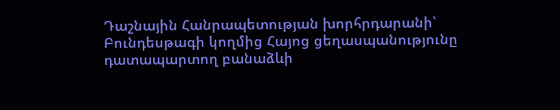Դաշնային Հանրապետության խորհրդարանի՝ Բունդեսթագի կողմից Հայոց ցեղասպանությունը դատապարտող բանաձևի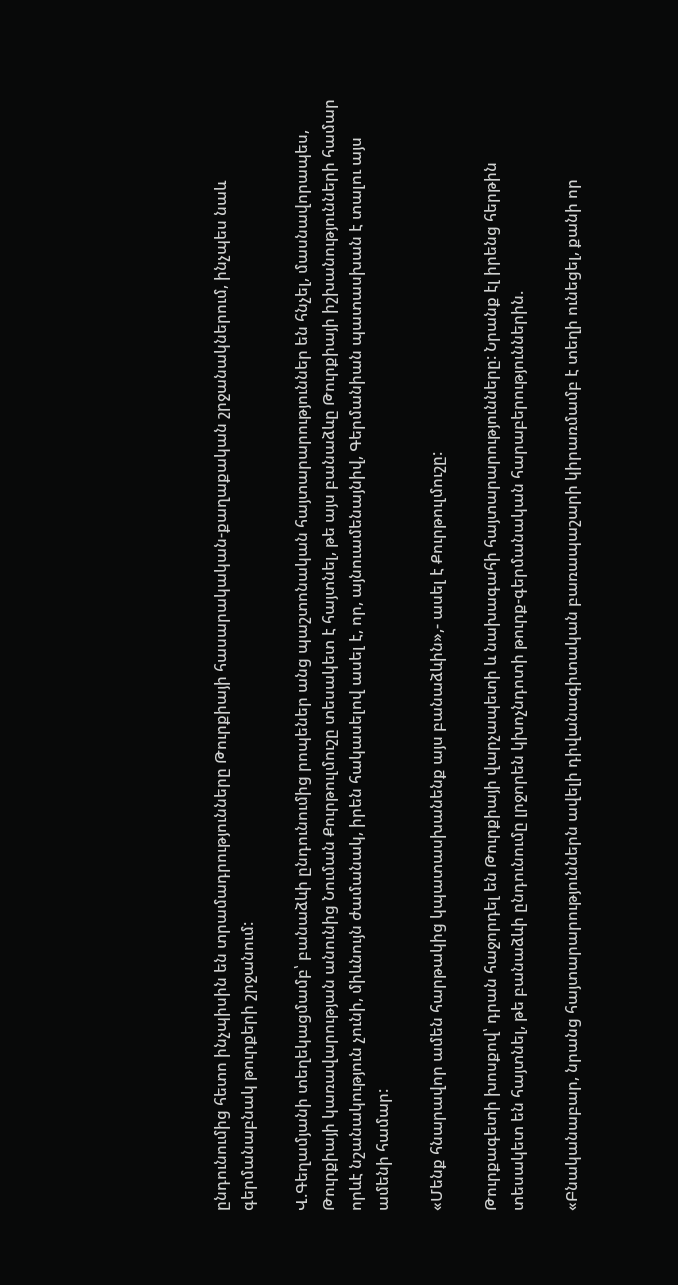ընդունումից հետո ինչպիսին են տրամադրությունները Թուրքիայի հասարակական-քաղաքական շրջանակներում, ինչպես նաև գերմանաբնակ թուրքերի շրջանում:

Վ.Գեղամյանի տեղեկացմամբ՝ բանաձևի ընդունումից րոպեներ անց պաշտոնական հայտարարություններ են հնչել, մասնավորապես, Թուրքիայի կառավարության անունից Նուման Քուրթուլմուշը տեսակետ է հայտնել, թե այս բանաձևը Թուրքիայի իշխանությունների համար որևէ նշանակություն չունի, միևնույն ժամանակ, իրեն հակասելով ասել է, որ, այնուամենայնիվ, Գերմանիան պատասխան է տալու այս ամենի համար:

«Մենք հնարավոր ամեն հարթակից կպատասխանենք այս բանաձևին»,- ասել է Քուրթուլմուշը:

Թուրքագետի խոսքով՝ դրան հաջորդել են Թուրքիայի վարչապետի և նախագահի հայտարարությունները: Նրանք էլ իրենց հերթին տեսակետ են հայտնել, թե բանաձևի ընդունումը լրջորեն կխոչնդոտի թուրք-գերմանական հարաբերություններին.

«Բնականաբար, նրանց հայտարարություններն ավելի դիվանագիտական բառապաշարի կիրառմամբ է տեղի ունեցել, քանի որ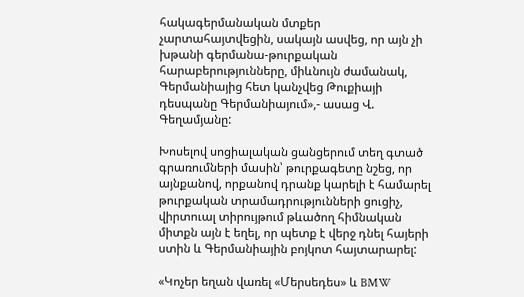հակագերմանական մտքեր չարտահայտվեցին, սակայն ասվեց, որ այն չի խթանի գերմանա-թուրքական հարաբերությունները, միևնույն ժամանակ, Գերմանիայից հետ կանչվեց Թուքիայի դեսպանը Գերմանիայում»,- ասաց Վ. Գեղամյանը:

Խոսելով սոցիալական ցանցերում տեղ գտած գրառումների մասին՝ թուրքագետը նշեց, որ այնքանով, որքանով դրանք կարելի է համարել թուրքական տրամադրությունների ցուցիչ, վիրտուալ տիրույթում թևածող հիմնական միտքն այն է եղել, որ պետք է վերջ դնել հայերի ստին և Գերմանիային բոյկոտ հայտարարել:

«Կոչեր եղան վառել «Մերսեդես» և BMW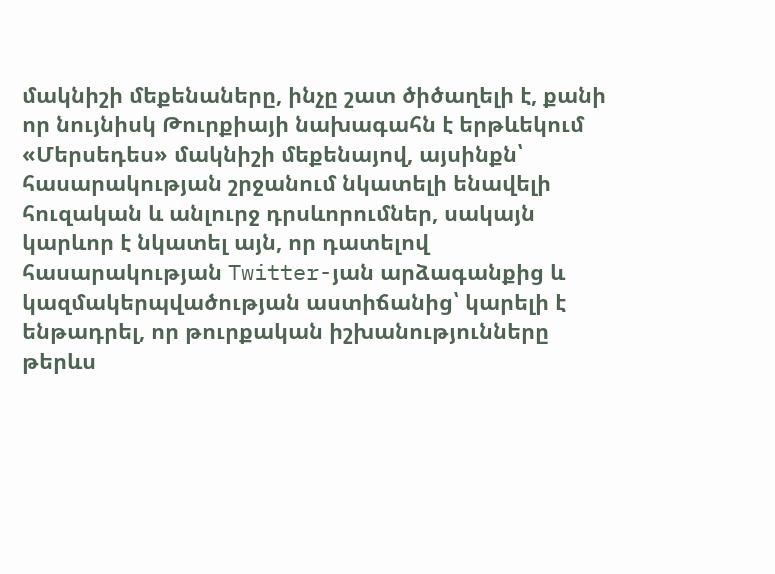մակնիշի մեքենաները, ինչը շատ ծիծաղելի է, քանի որ նույնիսկ Թուրքիայի նախագահն է երթևեկում «Մերսեդես» մակնիշի մեքենայով, այսինքն՝ հասարակության շրջանում նկատելի ենավելի հուզական և անլուրջ դրսևորումներ, սակայն կարևոր է նկատել այն, որ դատելով հասարակության Twitter-յան արձագանքից և կազմակերպվածության աստիճանից՝ կարելի է ենթադրել, որ թուրքական իշխանությունները թերևս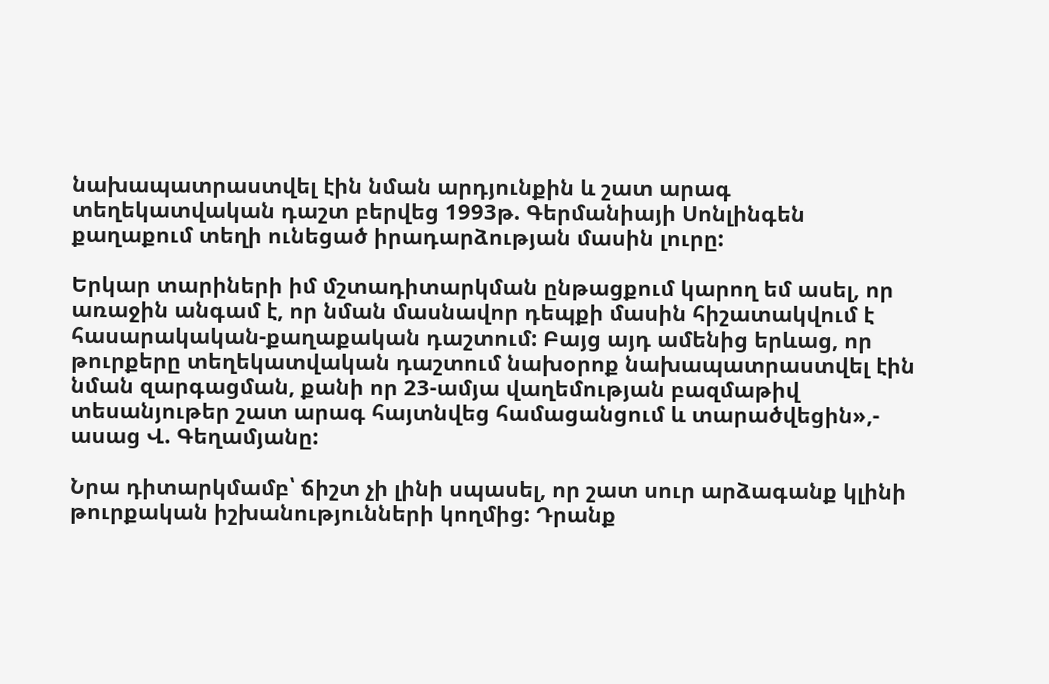նախապատրաստվել էին նման արդյունքին և շատ արագ տեղեկատվական դաշտ բերվեց 1993թ. Գերմանիայի Սոնլինգեն քաղաքում տեղի ունեցած իրադարձության մասին լուրը:

Երկար տարիների իմ մշտադիտարկման ընթացքում կարող եմ ասել, որ առաջին անգամ է, որ նման մասնավոր դեպքի մասին հիշատակվում է հասարակական-քաղաքական դաշտում: Բայց այդ ամենից երևաց, որ թուրքերը տեղեկատվական դաշտում նախօրոք նախապատրաստվել էին նման զարգացման, քանի որ 23-ամյա վաղեմության բազմաթիվ տեսանյութեր շատ արագ հայտնվեց համացանցում և տարածվեցին»,- ասաց Վ. Գեղամյանը:

Նրա դիտարկմամբ՝ ճիշտ չի լինի սպասել, որ շատ սուր արձագանք կլինի թուրքական իշխանությունների կողմից: Դրանք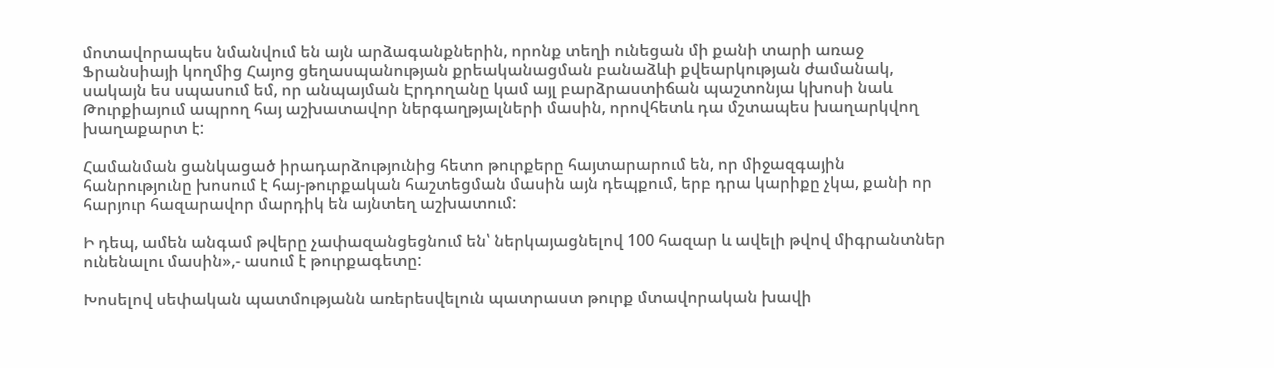մոտավորապես նմանվում են այն արձագանքներին, որոնք տեղի ունեցան մի քանի տարի առաջ Ֆրանսիայի կողմից Հայոց ցեղասպանության քրեականացման բանաձևի քվեարկության ժամանակ, սակայն ես սպասում եմ, որ անպայման Էրդողանը կամ այլ բարձրաստիճան պաշտոնյա կխոսի նաև Թուրքիայում ապրող հայ աշխատավոր ներգաղթյալների մասին, որովհետև դա մշտապես խաղարկվող խաղաքարտ է:

Համանման ցանկացած իրադարձությունից հետո թուրքերը հայտարարում են, որ միջազգային հանրությունը խոսում է հայ-թուրքական հաշտեցման մասին այն դեպքում, երբ դրա կարիքը չկա, քանի որ հարյուր հազարավոր մարդիկ են այնտեղ աշխատում:

Ի դեպ, ամեն անգամ թվերը չափազանցեցնում են՝ ներկայացնելով 100 հազար և ավելի թվով միգրանտներ ունենալու մասին»,- ասում է թուրքագետը:

Խոսելով սեփական պատմությանն առերեսվելուն պատրաստ թուրք մտավորական խավի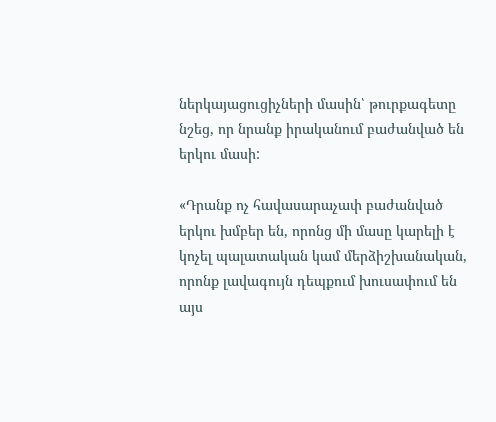ներկայացուցիչների մասին՝ թուրքագետը նշեց, որ նրանք իրականում բաժանված են երկու մասի:

«Դրանք ոչ հավասարաչափ բաժանված երկու խմբեր են, որոնց մի մասը կարելի է կոչել պալատական կամ մերձիշխանական, որոնք լավագույն դեպքում խուսափում են այս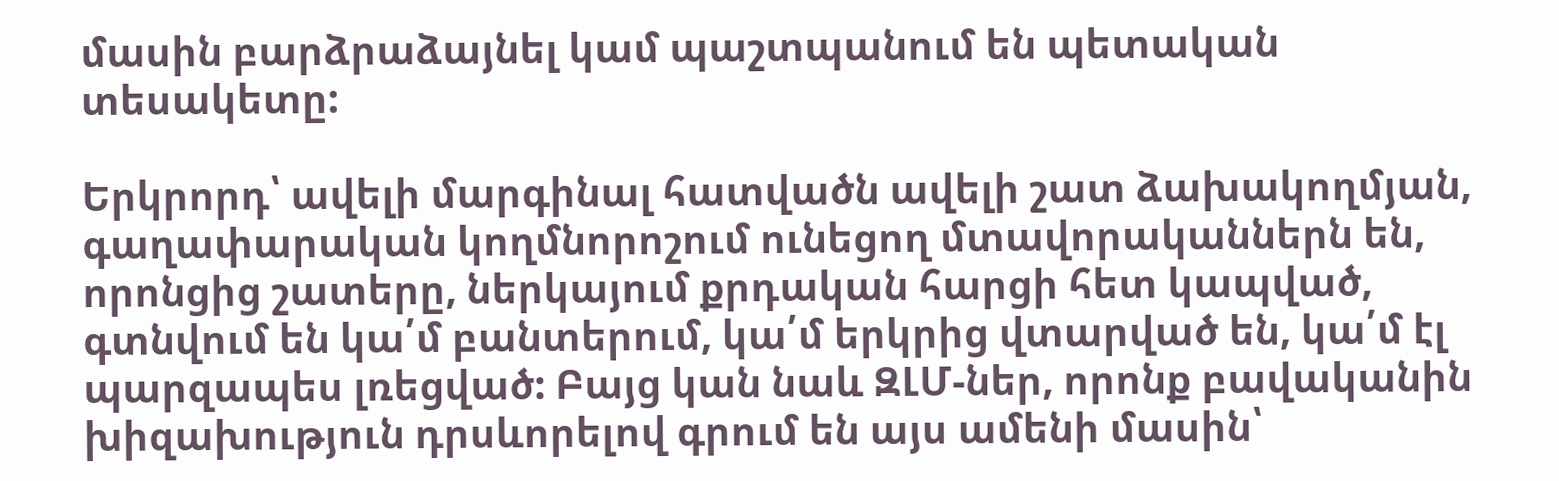մասին բարձրաձայնել կամ պաշտպանում են պետական տեսակետը:

Երկրորդ՝ ավելի մարգինալ հատվածն ավելի շատ ձախակողմյան, գաղափարական կողմնորոշում ունեցող մտավորականներն են, որոնցից շատերը, ներկայում քրդական հարցի հետ կապված, գտնվում են կա՛մ բանտերում, կա՛մ երկրից վտարված են, կա՛մ էլ պարզապես լռեցված: Բայց կան նաև ԶԼՄ-ներ, որոնք բավականին խիզախություն դրսևորելով գրում են այս ամենի մասին՝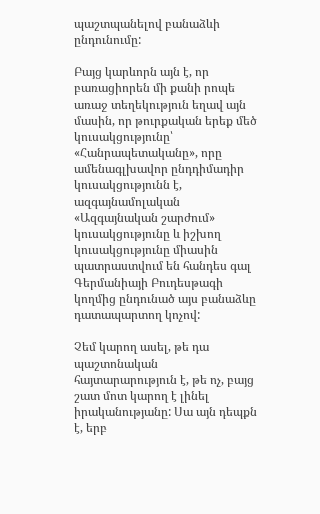պաշտպանելով բանաձևի ընդունումը:

Բայց կարևորն այն է, որ բառացիորեն մի քանի րոպե առաջ տեղեկություն եղավ այն մասին, որ թուրքական երեք մեծ կուսակցությունը՝ «Հանրապետականը», որը ամենագլխավոր ընդդիմադիր կուսակցությունն է, ազգայնամոլական «Ազգայնական շարժում» կուսակցությունը և իշխող կուսակցությունը միասին պատրաստվում են հանդես գալ Գերմանիայի Բուդեսթագի կողմից ընդունած այս բանաձևը դատապարտող կոչով:

Չեմ կարող ասել, թե դա պաշտոնական հայտարարություն է, թե ոչ, բայց շատ մոտ կարող է լինել իրականությանը: Սա այն դեպքն է, երբ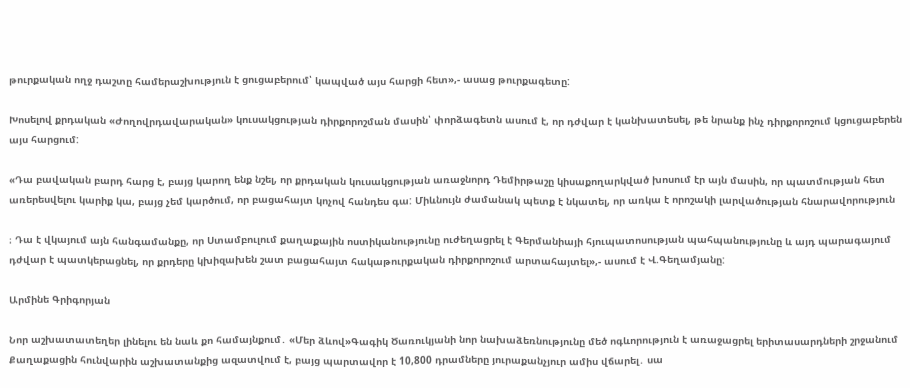թուրքական ողջ դաշտը համերաշխություն է ցուցաբերում՝ կապված այս հարցի հետ»,- ասաց թուրքագետը:

Խոսելով քրդական «Ժողովրդավարական» կուսակցության դիրքորոշման մասին՝ փորձագետն ասում է, որ դժվար է կանխատեսել, թե նրանք ինչ դիրքորոշում կցուցաբերեն այս հարցում:

«Դա բավական բարդ հարց է, բայց կարող ենք նշել, որ քրդական կուսակցության առաջնորդ Դեմիրթաշը կիսաքողարկված խոսում էր այն մասին, որ պատմության հետ առերեսվելու կարիք կա, բայց չեմ կարծում, որ բացահայտ կոչով հանդես գա: Միևնույն ժամանակ պետք է նկատել, որ առկա է որոշակի լարվածության հնարավորություն

։ Դա է վկայում այն հանգամանքը, որ Ստամբուլում քաղաքային ոստիկանությունը ուժեղացրել է Գերմանիայի հյուպատոսության պահպանությունը և այդ պարագայում դժվար է պատկերացնել, որ քրդերը կխիզախեն շատ բացահայտ հակաթուրքական դիրքորոշում արտահայտել»,- ասում է Վ.Գեղամյանը:

Արմինե Գրիգորյան

Նոր աշխատատեղեր լինելու են նաև քո համայնքում․ «Մեր ձևով»Գագիկ Ծառուկյանի նոր նախաձեռնությունը մեծ ոգևորություն է առաջացրել երիտասարդների շրջանում Քաղաքացին հունվարին աշխատանքից ազատվում է, բայց պարտավոր է 10,800 դրամները յուրաքանչյուր ամիս վճարել․ սա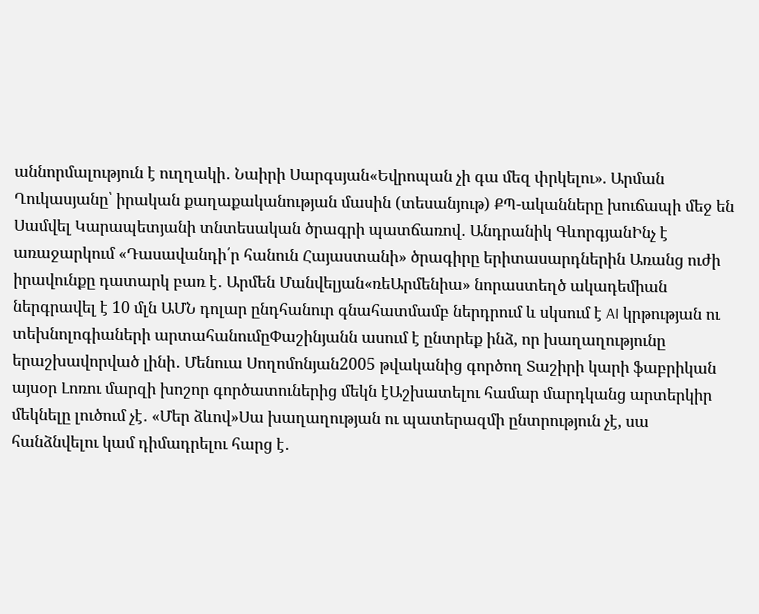աննորմալություն է ուղղակի․ Նաիրի Սարգսյան«Եվրոպան չի գա մեզ փրկելու». Արման Ղուկասյանը՝ իրական քաղաքականության մասին (տեսանյութ) ՔՊ-ականները խուճապի մեջ են Սամվել Կարապետյանի տնտեսական ծրագրի պատճառով․ Անդրանիկ ԳևորգյանԻնչ է առաջարկում «Դասավանդի՛ր հանուն Հայաստանի» ծրագիրը երիտասարդներին Առանց ուժի իրավունքը դատարկ բառ է․ Արմեն Մանվելյան«ռեԱրմենիա» նորաստեղծ ակադեմիան ներգրավել է 10 մլն ԱՄՆ դոլար ընդհանուր գնահատմամբ ներդրում և սկսում է AI կրթության ու տեխնոլոգիաների արտահանումըՓաշինյանն ասում է ընտրեք ինձ, որ խաղաղությունը երաշխավորված լինի․ Մենուա Սողոմոնյան2005 թվականից գործող Տաշիրի կարի ֆաբրիկան այսօր Լոռու մարզի խոշոր գործատուներից մեկն էԱշխատելու համար մարդկանց արտերկիր մեկնելը լուծում չէ․ «Մեր ձևով»Սա խաղաղության ու պատերազմի ընտրություն չէ, սա հանձնվելու կամ դիմադրելու հարց է․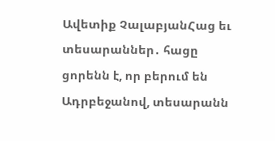Ավետիք ՉալաբյանՀաց եւ տեսարաններ․ հացը ցորենն է, որ բերում են Ադրբեջանով, տեսարանն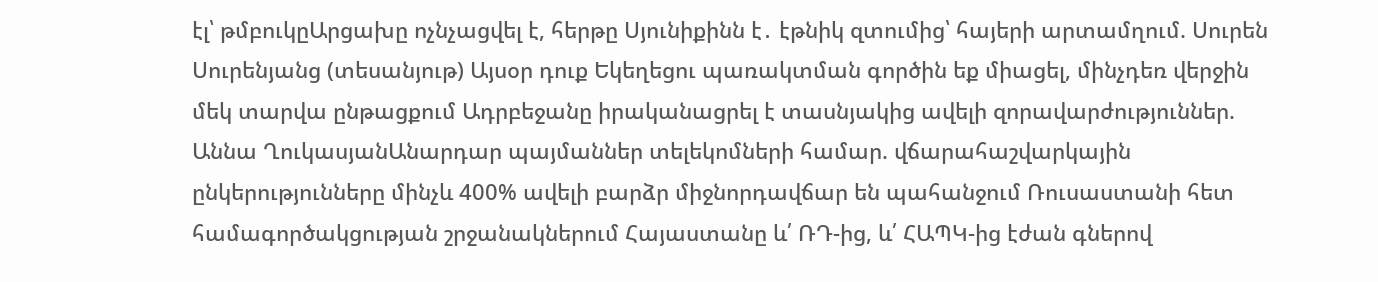էլ՝ թմբուկըԱրցախը ոչնչացվել է, հերթը Սյունիքինն է․ էթնիկ զտումից՝ հայերի արտամղում. Սուրեն Սուրենյանց (տեսանյութ) Այսօր դուք Եկեղեցու պառակտման գործին եք միացել, մինչդեռ վերջին մեկ տարվա ընթացքում Ադրբեջանը իրականացրել է տասնյակից ավելի զորավարժություններ. Աննա ՂուկասյանԱնարդար պայմաններ տելեկոմների համար. վճարահաշվարկային ընկերությունները մինչև 400% ավելի բարձր միջնորդավճար են պահանջում Ռուսաստանի հետ համագործակցության շրջանակներում Հայաստանը և՛ ՌԴ-ից, և՛ ՀԱՊԿ-ից էժան գներով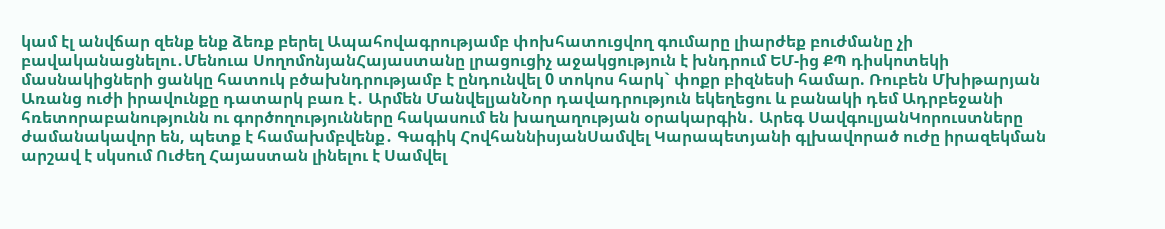կամ էլ անվճար զենք ենք ձեռք բերել Ապահովագրությամբ փոխհատուցվող գումարը լիարժեք բուժմանը չի բավականացնելու․Մենուա ՍողոմոնյանՀայաստանը լրացուցիչ աջակցություն է խնդրում ԵՄ-ից ՔՊ դիսկոտեկի մասնակիցների ցանկը հատուկ բծախնդրությամբ է ընդունվել 0 տոկոս հարկ` փոքր բիզնեսի համար. Ռուբեն Մխիթարյան Առանց ուժի իրավունքը դատարկ բառ է․ Արմեն ՄանվելյանՆոր դավադրություն եկեղեցու և բանակի դեմ Ադրբեջանի հռետորաբանությունն ու գործողությունները հակասում են խաղաղության օրակարգին․ Արեգ ՍավգուլյանԿորուստները ժամանակավոր են, պետք է համախմբվենք․ Գագիկ ՀովհաննիսյանՍամվել Կարապետյանի գլխավորած ուժը իրազեկման արշավ է սկսում Ուժեղ Հայաստան լինելու է Սամվել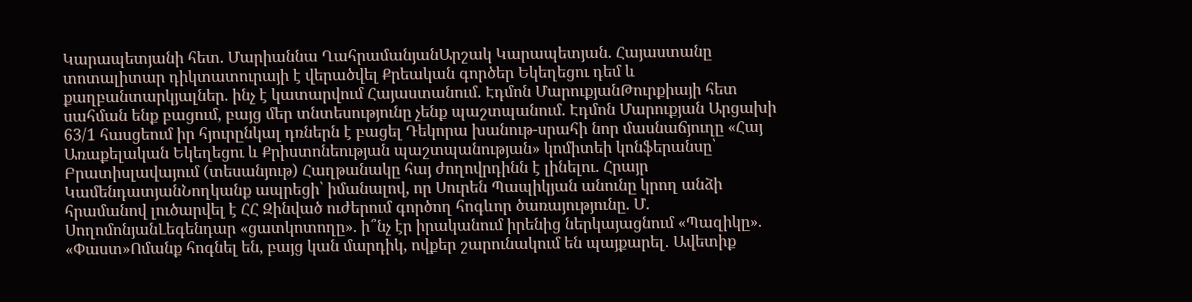Կարապետյանի հետ. Մարիաննա ՂահրամանյանԱրշակ Կարապետյան. Հայաստանը տոտալիտար դիկտատուրայի է վերածվել Քրեական գործեր Եկեղեցու դեմ և քաղբանտարկյալներ. ինչ է կատարվում Հայաստանում. Էդմոն ՄարուքյանԹուրքիայի հետ սահման ենք բացում, բայց մեր տնտեսությունը չենք պաշտպանում. Էդմոն Մարուքյան Արցախի 63/1 հասցեում իր հյուրընկալ դռներն է բացել Դեկորա խանութ-սրահի նոր մասնաճյուղը «Հայ Առաքելական Եկեղեցու և Քրիստոնեության պաշտպանության» կոմիտեի կոնֆերանսը՝ Բրատիսլավայում (տեսանյութ) Հաղթանակը հայ ժողովրդինն է լինելու. Հրայր ԿամենդատյանՆողկանք ապրեցի՝ իմանալով, որ Սուրեն Պապիկյան անունը կրող անձի հրամանով լուծարվել է ՀՀ Զինված ուժերում գործող հոգևոր ծառայությունը. Մ. ՍողոմոնյանԼեգենդար «ցատկոտողը». ի՞նչ էր իրականում իրենից ներկայացնում «Պազիկը». «Փաստ»Ոմանք հոգնել են, բայց կան մարդիկ, ովքեր շարունակում են պայքարել․ Ավետիք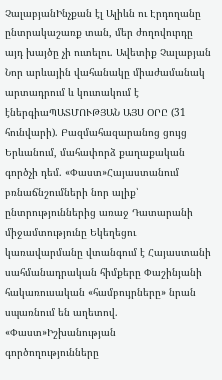ՉալաբյանԻնչքան էլ Ալիևն ու Էրդողանը ընտրակաշառք տան, մեր ժողովուրդը այդ խայծը չի ուտելու. Ավետիք Չալաբյան Նոր արևային վահանակը միաժամանակ արտադրում և կուտակում է էներգիաՊԱՏՄՈՒԹՅԱՆ ԱՅՍ ՕՐԸ (31 հունվարի). Բազմահազարանոց ցույց Երևանում, մահափորձ քաղաքական գործչի դեմ. «Փաստ»Հայաստանում բռնաճնշումների նոր ալիք՝ ընտրություններից առաջ Դատարանի միջամտությունը Եկեղեցու կառավարմանը վտանգում է Հայաստանի սահմանադրական հիմքերը Փաշինյանի հակառուսական «համբույրները» նրան սպառնում են աղետով. «Փաստ»Իշխանության գործողությունները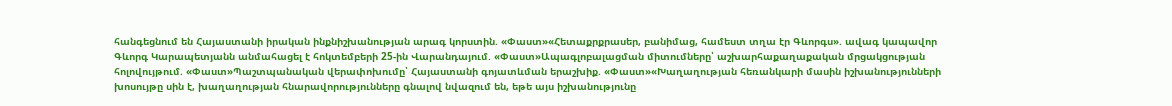հանգեցնում են Հայաստանի իրական ինքնիշխանության արագ կորստին. «Փաստ»«Հետաքրքրասեր, բանիմաց, համեստ տղա էր Գևորգս». ավագ կապավոր Գևորգ Կարապետյանն անմահացել է հոկտեմբերի 25-ին Վարանդայում. «Փաստ»Ապագլոբալացման միտումները՝ աշխարհաքաղաքական մրցակցության հոլովույթում. «Փաստ»Պաշտպանական վերափոխումը՝ Հայաստանի գոյատևման երաշխիք. «Փաստ»«Խաղաղության հեռանկարի մասին իշխանությունների խոսույթը սին է, խաղաղության հնարավորությունները գնալով նվազում են, եթե այս իշխանությունը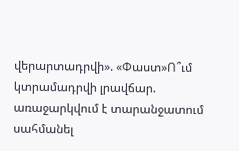վերարտադրվի». «Փաստ»Ո՞ւմ կտրամադրվի լրավճար. առաջարկվում է տարանջատում սահմանել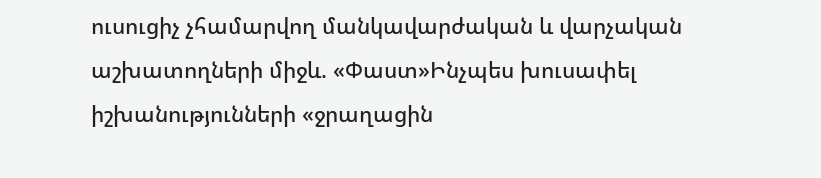ուսուցիչ չհամարվող մանկավարժական և վարչական աշխատողների միջև. «Փաստ»Ինչպես խուսափել իշխանությունների «ջրաղացին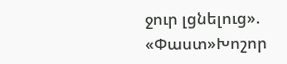ջուր լցնելուց». «Փաստ»Խոշոր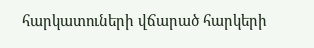հարկատուների վճարած հարկերի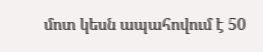մոտ կեսն ապահովում է 50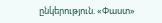ընկերություն. «Փաստ»